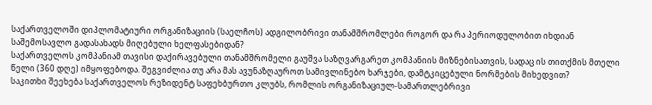საქართველოში დიპლომატიური ორგანიზაციის (საელჩოს) ადგილობრივი თანამშრომლები როგორ და რა პერიოდულობით იხდიან საშემოსავლო გადასახადს მიღებული ხელფასებიდან?
საქართველოს კომპანიამ თავისი დაქირავებული თანამშრომელი გაუშვა საზღვარგარეთ კომპანიის მიზნებისათვის, სადაც ის თითქმის მთელი წელი (360 დღე) იმყოფებოდა. შეგვიძლია თუ არა მას ავუნაზღაუროთ სამივლინებო ხარჯები, დამტკიცებული ნორმების მიხედვით?
საკითხი შეეხება საქართველოს რეზიდენტ საფეხბურთო კლუბს, რომლის ორგანიზაციულ-სამართლებრივი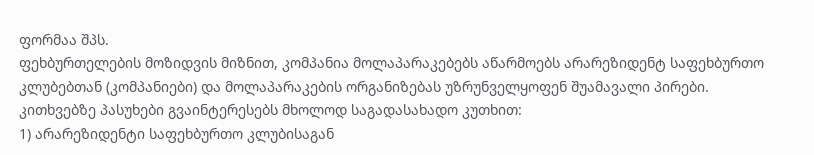ფორმაა შპს.
ფეხბურთელების მოზიდვის მიზნით, კომპანია მოლაპარაკებებს აწარმოებს არარეზიდენტ საფეხბურთო კლუბებთან (კომპანიები) და მოლაპარაკების ორგანიზებას უზრუნველყოფენ შუამავალი პირები.
კითხვებზე პასუხები გვაინტერესებს მხოლოდ საგადასახადო კუთხით:
1) არარეზიდენტი საფეხბურთო კლუბისაგან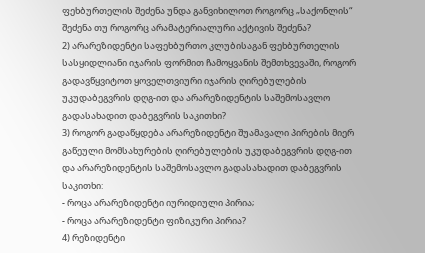ფეხბურთელის შეძენა უნდა განვიხილოთ როგორც „საქონლის“ შეძენა თუ როგორც არამატერიალური აქტივის შეძენა?
2) არარეზიდენტი საფეხბურთო კლუბისაგან ფეხბურთელის სასყიდლიანი იჯარის ფორმით ჩამოყვანის შემთხვევაში, როგორ გადავწყვიტოთ ყოველთვიური იჯარის ღირებულების უკუდაბეგვრის დღგ-ით და არარეზიდენტის საშემოსავლო გადასახადით დაბეგვრის საკითხი?
3) როგორ გადაწყდება არარეზიდენტი შუამავალი პირების მიერ გაწეული მომსახურების ღირებულების უკუდაბეგვრის დღგ-ით და არარეზიდენტის საშემოსავლო გადასახადით დაბეგვრის საკითხი:
- როცა არარეზიდენტი იურიდიული პირია;
- როცა არარეზიდენტი ფიზიკური პირია?
4) რეზიდენტი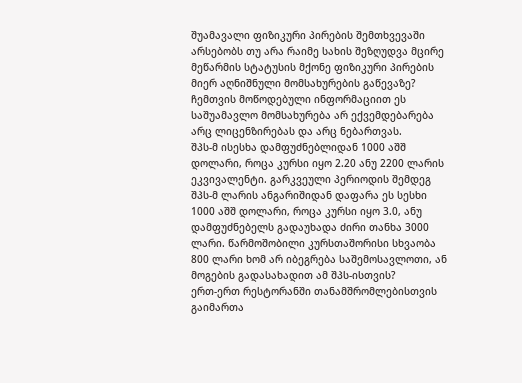შუამავალი ფიზიკური პირების შემთხვევაში არსებობს თუ არა რაიმე სახის შეზღუდვა მცირე მეწარმის სტატუსის მქონე ფიზიკური პირების მიერ აღნიშნული მომსახურების გაწევაზე? ჩემთვის მოწოდებული ინფორმაციით ეს საშუამავლო მომსახურება არ ექვემდებარება არც ლიცენზირებას და არც ნებართვას.
შპს-მ ისესხა დამფუძნებლიდან 1000 აშშ დოლარი, როცა კურსი იყო 2.20 ანუ 2200 ლარის ეკვივალენტი. გარკვეული პერიოდის შემდეგ შპს-მ ლარის ანგარიშიდან დაფარა ეს სესხი 1000 აშშ დოლარი, როცა კურსი იყო 3.0, ანუ დამფუძნებელს გადაუხადა ძირი თანხა 3000 ლარი. წარმოშობილი კურსთაშორისი სხვაობა 800 ლარი ხომ არ იბეგრება საშემოსავლოთი, ან მოგების გადასახადით ამ შპს-ისთვის?
ერთ-ერთ რესტორანში თანამშრომლებისთვის გაიმართა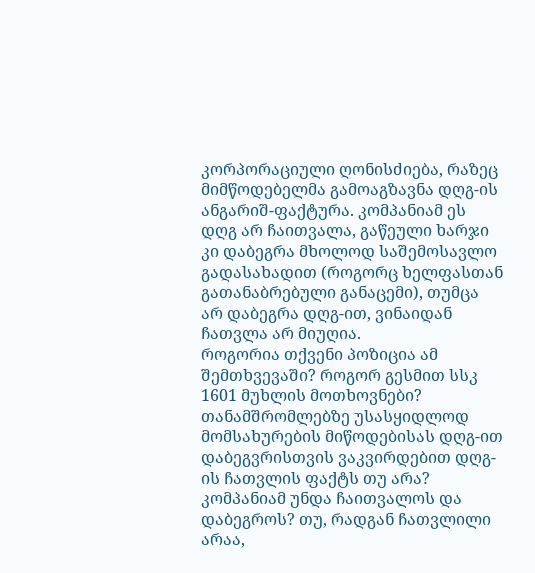კორპორაციული ღონისძიება, რაზეც მიმწოდებელმა გამოაგზავნა დღგ-ის ანგარიშ-ფაქტურა. კომპანიამ ეს დღგ არ ჩაითვალა, გაწეული ხარჯი კი დაბეგრა მხოლოდ საშემოსავლო გადასახადით (როგორც ხელფასთან გათანაბრებული განაცემი), თუმცა არ დაბეგრა დღგ-ით, ვინაიდან ჩათვლა არ მიუღია.
როგორია თქვენი პოზიცია ამ შემთხვევაში? როგორ გესმით სსკ 1601 მუხლის მოთხოვნები?
თანამშრომლებზე უსასყიდლოდ მომსახურების მიწოდებისას დღგ-ით დაბეგვრისთვის ვაკვირდებით დღგ-ის ჩათვლის ფაქტს თუ არა? კომპანიამ უნდა ჩაითვალოს და დაბეგროს? თუ, რადგან ჩათვლილი არაა,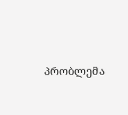პრობლემა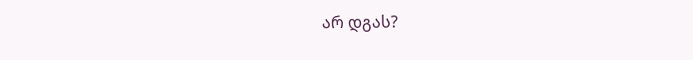არ დგას?